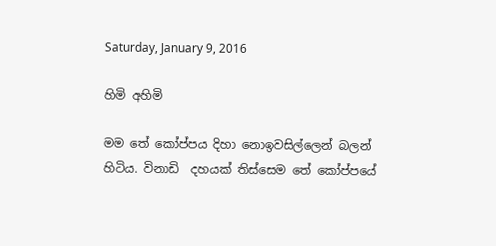Saturday, January 9, 2016

හිමි අහිමි

මම තේ කෝප්පය දිහා නොඉවසිල්ලෙන් බලන් හිටිය. විනාඩි  දහයක් තිස්සෙම තේ කෝප්පයේ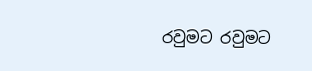රවුමට රවුමට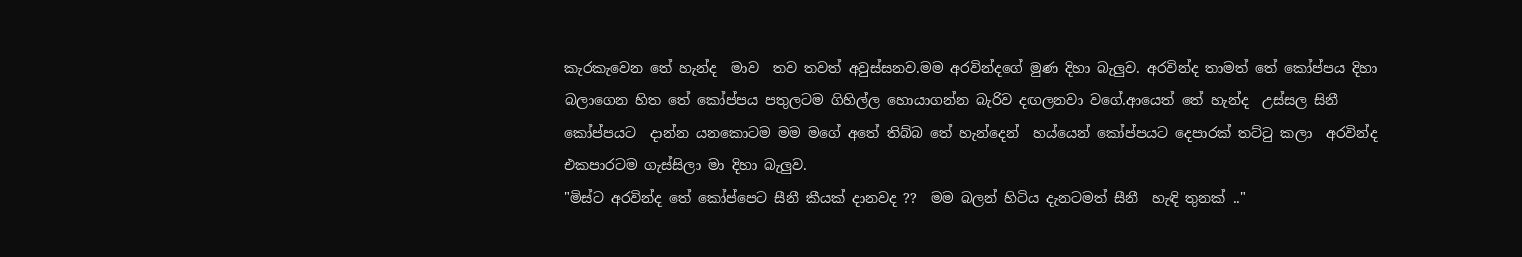කැරකැවෙන තේ හැන්ද  මාව  තව තවත් අවුස්සනව.මම අරවින්දගේ මුණ දිහා බැලුව. අරවින්ද තාමත් තේ කෝප්පය දිහා බලාගෙන හිත තේ කෝප්පය පතුලටම ගිහිල්ල හොයාගන්න බැරිව දඟලනවා වගේ.ආයෙත් තේ හැන්ද  උස්සල සිනී  කෝප්පයට  දාන්න යනකොටම මම මගේ අතේ තිබ්බ තේ හැන්දෙන්  හය්යෙන් කෝප්පයට දෙපාරක් තට්ටු කලා  අරවින්ද එකපාරටම ගැස්සිලා මා දිහා බැලුව.
"මිස්ට අරවින්ද තේ කෝප්පෙට සීනී කීයක් දානවද ??  මම බලන් හිටිය දැනටමත් සීනී  හැඳි තුනක් .."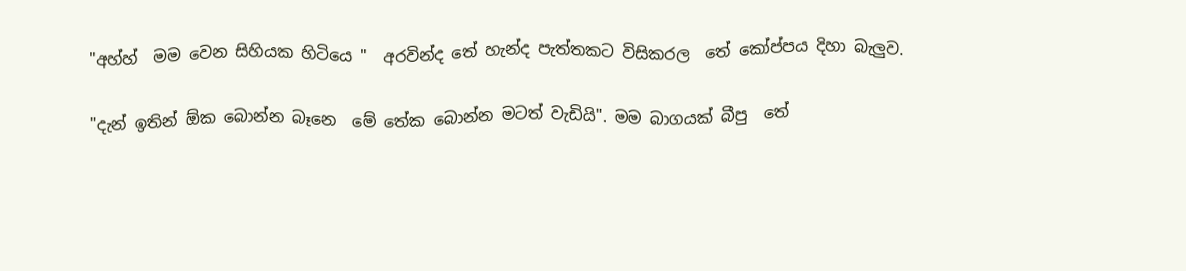"අහ්හ්  මම වෙන සිහියක හිටියෙ "  අරවින්ද තේ හැන්ද පැත්තකට විසිකරල  තේ කෝප්පය දිහා බැලුව.

"දැන් ඉතින් ඕක බොන්න බෑනෙ  මේ තේක බොන්න මටත් වැඩියි". මම බාගයක් බීපු  තේ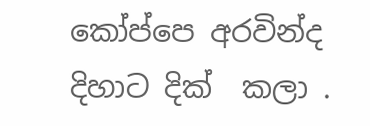කෝප්පෙ අරවින්ද දිහාට දික්  කලා .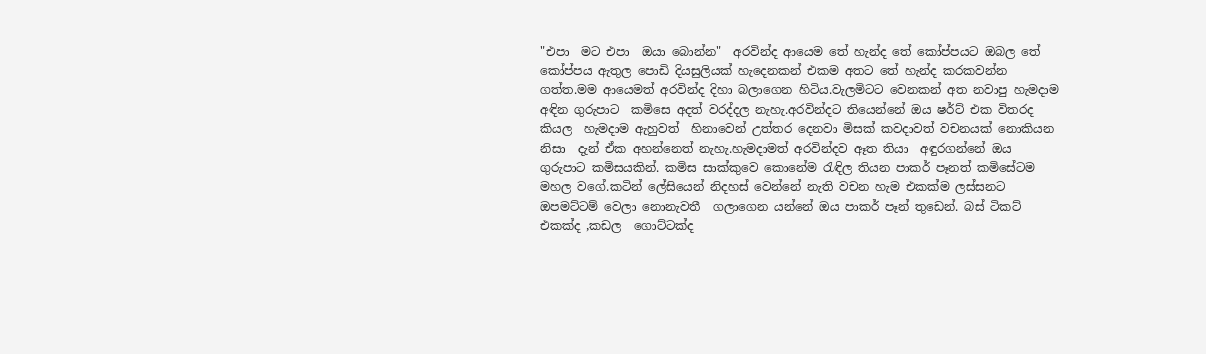"එපා  මට එපා  ඔයා බොන්න"  අරවින්ද ආයෙම තේ හැන්ද තේ කෝප්පයට ඔබල තේ කෝප්පය ඇතුල පොඩි දියසුලියක් හැදෙනකන් එකම අතට තේ හැන්ද කරකවන්න ගත්ත.මම ආයෙමත් අරවින්ද දිහා බලාගෙන හිටිය.වැලමිටට වෙනකන් අත නවාපු හැමදාම අඳින ගුරුපාට  කමිසෙ අදත් වරද්දල නැහැ.අරවින්දට තියෙන්නේ ඔය ෂර්ට් එක විතරද කියල  හැමදාම ඇහුවත්  හිනාවෙන් උත්තර දෙනවා මිසක් කවදාවත් වචනයක් නොකියන නිසා  දැන් ඒක අහන්නෙත් නැහැ.හැමදාමත් අරවින්දව ඈත තියා  අඳුරගන්නේ ඔය ගුරුපාට කමිසයකින්. කමිස සාක්කුවෙ කොනේම රැඳිල තියන පාකර් පෑනත් කමිසේටම මහල වගේ.කටින් ලේසියෙන් නිදහස් වෙන්නේ නැති වචන හැම එකක්ම ලස්සනට ඔපමට්ටම් වෙලා නොනැවතී  ගලාගෙන යන්නේ ඔය පාකර් පෑන් තුඩෙන්. බස් ටිකට් එකක්ද ,කඩල  ගොට්ටක්ද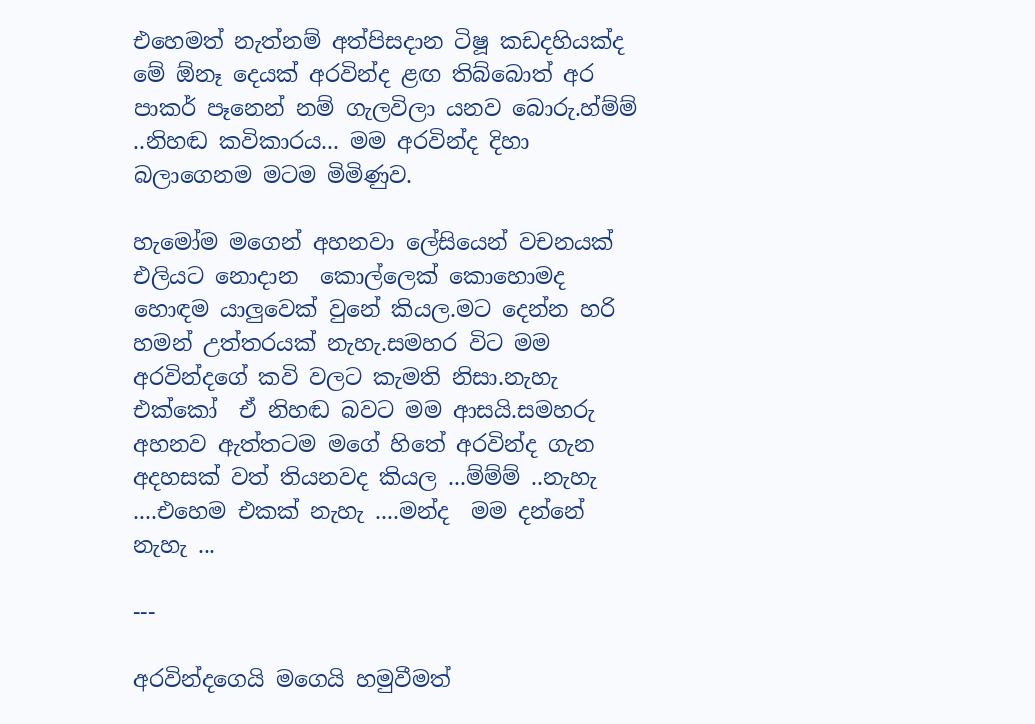එහෙමත් නැත්නම් අත්පිසදාන ටිෂූ කඩදහියක්ද මේ ඕනෑ දෙයක් අරවින්ද ළඟ තිබ්බොත් අර පාකර් පෑනෙන් නම් ගැලවිලා යනව බොරු.හ්ම්ම් ..නිහඬ කවිකාරය... මම අරවින්ද දිහා බලාගෙනම මටම මිමිණුව.

හැමෝම මගෙන් අහනවා ලේසියෙන් වචනයක් එලියට නොදාන  කොල්ලෙක් කොහොමද හොඳම යාලුවෙක් වුනේ කියල.මට දෙන්න හරි හමන් උත්තරයක් නැහැ.සමහර විට මම අරවින්දගේ කවි වලට කැමති නිසා.නැහැ එක්කෝ  ඒ නිහඬ බවට මම ආසයි.සමහරු අහනව ඇත්තටම මගේ හිතේ අරවින්ද ගැන අදහසක් වත් තියනවද කියල ...ම්ම්ම් ..නැහැ ....එහෙම එකක් නැහැ ....මන්ද  මම දන්නේ නැහැ ...

---

අරවින්දගෙයි මගෙයි හමුවීමත්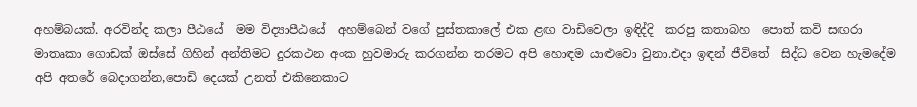අහම්බයක්. අරවින්ද කලා පීඨයේ  මම විද්‍යාපීඨයේ  අහම්බෙන් වගේ පුස්තකාලේ එක ළඟ වාඩිවෙලා ඉඳිද්දි  කරපු කතාබහ  පොත් කවි සඟරා මාතෘකා ගොඩක් ඔස්සේ ගිහින් අන්තිමට දුරකථන අංක හුවමාරු කරගන්න තරමට අපි හොඳම යාළුවො වුනා.එදා ඉඳන් ජීවිතේ  සිද්ධ වෙන හැමදේම  අපි අතරේ බෙදාගන්න,පොඩි දෙයක් උනත් එකිනෙකාට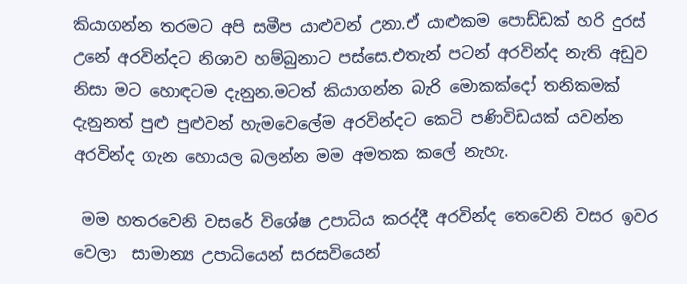කියාගන්න තරමට අපි සමීප යාළුවන් උනා.ඒ යාළුකම පොඩ්ඩක් හරි දුරස් උනේ අරවින්දට නිශාව හම්බුනාට පස්සෙ.එතැන් පටන් අරවින්ද නැති අඩුව නිසා මට හොඳටම දැනුන.මටත් කියාගන්න බැරි මොකක්දෝ තනිකමක් දැනුනත් පුළු පුළුවන් හැමවෙලේම අරවින්දට කෙටි පණිවිඩයක් යවන්න අරවින්ද ගැන හොයල බලන්න මම අමතක කලේ නැහැ.

 මම හතරවෙනි වසරේ විශේෂ උපාධිය කරද්දී අරවින්ද තෙවෙනි වසර ඉවර වෙලා  සාමාන්‍ය උපාධියෙන් සරසවියෙන්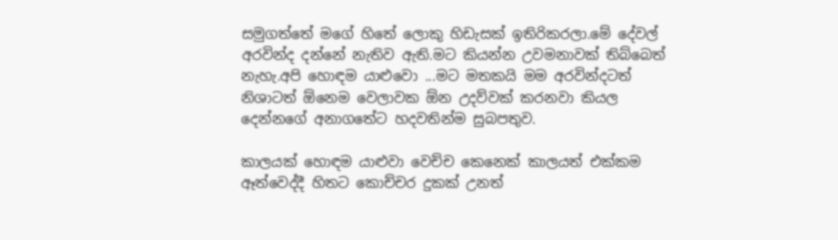සමුගත්තේ මගේ හිතේ ලොකු හිඩැසක් ඉතිරිකරලා.මේ දේවල් අරවින්ද දන්නේ නැතිව ඇති.මට කියන්න උවමනාවක් තිබ්බෙත් නැහැ.අපි හොඳම යාළුවො ...මට මතකයි මම අරවින්දටත් නිශාටත් ඕනෙම වෙලාවක ඕන උදව්වක් කරනවා කියල දෙන්නගේ අනාගතේට හදවතින්ම සුබපතුව.

කාලයක් හොඳම යාළුවා වෙච්ච කෙනෙක් කාලයත් එක්කම ඈත්වෙද්දී හිතට කොච්චර දුකක් උනත්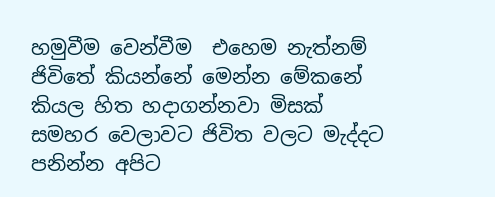හමුවීම වෙන්වීම  එහෙම නැත්නම් ජිවිතේ කියන්නේ මෙන්න මේකනේ කියල හිත හදාගන්නවා මිසක් සමහර වෙලාවට ජිවිත වලට මැද්දට පනින්න අපිට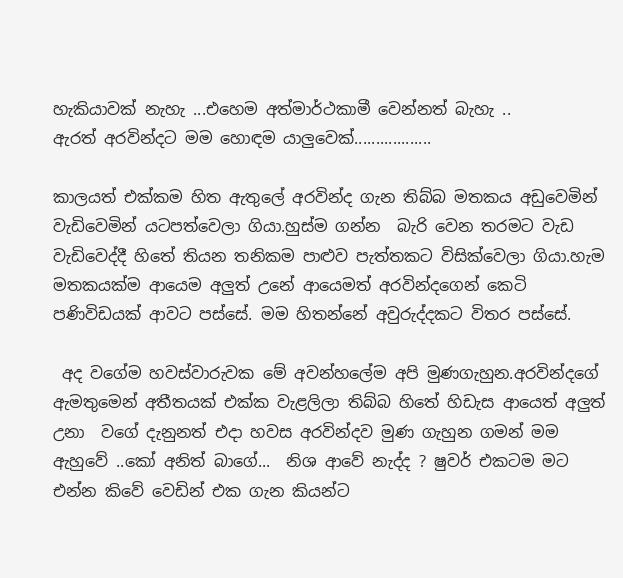හැකියාවක් නැහැ ...එහෙම අත්මාර්ථකාමී වෙන්නත් බැහැ ..
ඇරත් අරවින්දට මම හොඳම යාලුවෙක්..................

කාලයත් එක්කම හිත ඇතුලේ අරවින්ද ගැන තිබ්බ මතකය අඩුවෙමින් වැඩිවෙමින් යටපත්වෙලා ගියා.හුස්ම ගන්න  බැරි වෙන තරමට වැඩ වැඩිවෙද්දී හිතේ තියන තනිකම පාළුව පැත්තකට විසික්වෙලා ගියා.හැම මතකයක්ම ආයෙම අලුත් උනේ ආයෙමත් අරවින්දගෙන් කෙටි පණිවිඩයක් ආවට පස්සේ. මම හිතන්නේ අවුරුද්දකට විතර පස්සේ.

 අද වගේම හවස්වාරුවක මේ අවන්හලේම අපි මුණගැහුන.අරවින්දගේ ඇමතුමෙන් අතීතයක් එක්ක වැළලිලා තිබ්බ හිතේ හිඩැස ආයෙත් අලුත් උනා  වගේ දැනුනත් එදා හවස අරවින්දව මුණ ගැහුන ගමන් මම ඇහුවේ ..කෝ අනිත් බාගේ...  නිශ ආවේ නැද්ද ? ෂුවර් එකටම මට එන්න කිවේ වෙඩින් එක ගැන කියන්ට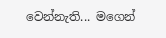වෙන්නැති... මගෙන්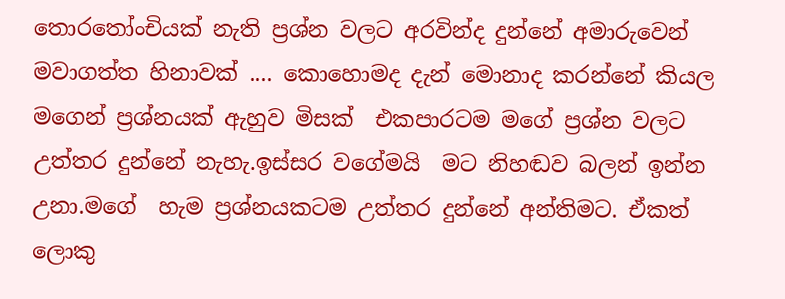තොරතෝංචියක් නැති ප්‍රශ්න වලට අරවින්ද දුන්නේ අමාරුවෙන් මවාගත්ත හිනාවක් .... කොහොමද දැන් මොනාද කරන්නේ කියල මගෙන් ප්‍රශ්නයක් ඇහුව මිසක්  එකපාරටම මගේ ප්‍රශ්න වලට උත්තර දුන්නේ නැහැ.ඉස්සර වගේමයි  මට නිහඬව බලන් ඉන්න උනා.මගේ  හැම ප්‍රශ්නයකටම උත්තර දුන්නේ අන්තිමට. ඒකත් ලොකු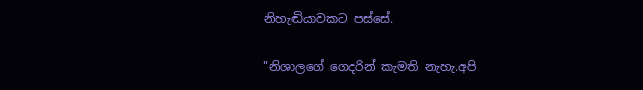නිහැඬියාවකට පස්සේ.

"නිශාලගේ ගෙදරින් කැමති නැහැ.අපි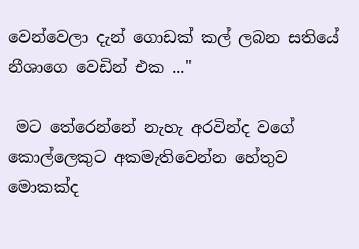වෙන්වෙලා දැන් ගොඩක් කල් ලබන සතියේ නීශාගෙ වෙඩින් එක ..."

 මට තේරෙන්නේ නැහැ අරවින්ද වගේ කොල්ලෙකුට අකමැතිවෙන්න හේතුව මොකක්ද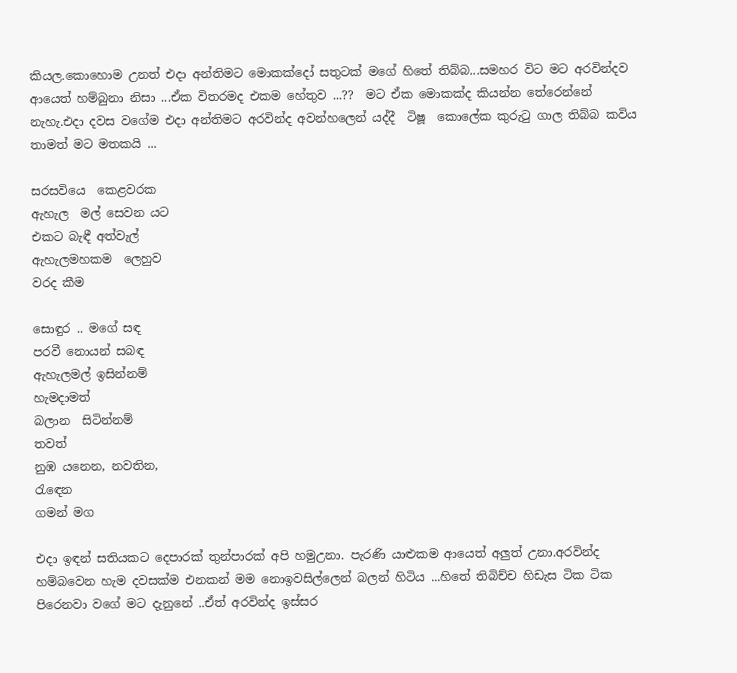කියල.කොහොම උනත් එදා අන්තිමට මොකක්දෝ සතුටක් මගේ හිතේ තිබ්බ...සමහර විට මට අරවින්දව ආයෙත් හම්බුනා නිසා ...ඒක විතරමද එකම හේතුව ...??  මට ඒක මොකක්ද කියන්න තේරෙන්නේ නැහැ.එදා දවස වගේම එදා අන්තිමට අරවින්ද අවන්හලෙන් යද්දී  ටිෂූ  කොලේක කුරුටු ගාල තිබ්බ කවිය තාමත් මට මතකයි ...

සරසවියෙ  කෙළවරක
ඇහැල  මල් සෙවන යට
එකට බැඳී අත්වැල්
ඇහැලමහකම  ලෙහුව
වරද කීම

සොඳුර .. මගේ සඳ
පරවී නොයන් සබඳ
ඇහැලමල් ඉසින්නම්
හැමදාමත්
බලාන  සිටින්නම්
තවත්
නුඹ යනෙන, නවතින,
රැඳෙන
ගමන් මග

එදා ඉඳන් සතියකට දෙපාරක් තුන්පාරක් අපි හමුඋනා. පැරණි යාළුකම ආයෙත් අලුත් උනා.අරවින්ද හම්බවෙන හැම දවසක්ම එනකන් මම නොඉවසිල්ලෙන් බලන් හිටිය ...හිතේ තිබිච්ච හිඩැස ටික ටික පිරෙනවා වගේ මට දැනුනේ ..ඒත් අරවින්ද ඉස්සර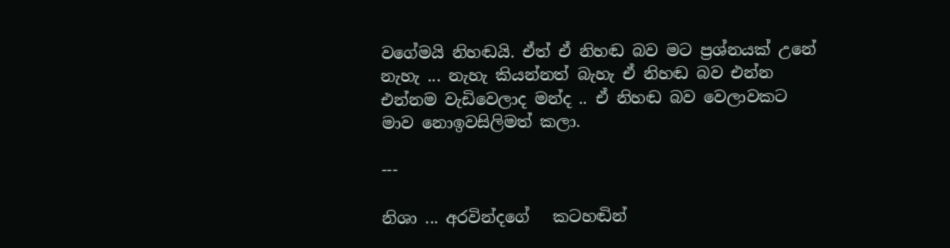වගේමයි නිහඬයි. ඒත් ඒ නිහඬ බව මට ප්‍රශ්නයක් උනේ නැහැ ... නැහැ කියන්නත් බැහැ ඒ නිහඬ බව එන්න එන්නම වැඩිවෙලාද මන්ද .. ඒ නිහඬ බව වෙලාවකට මාව නොඉවසිලිමත් කලා.

---

නිශා ... අරවින්දගේ   කටහඬින්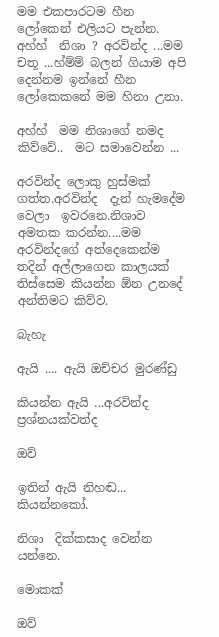මම එකපාරටම හීන ලෝකෙන් එලියට පැන්න.
අහ්හ්  නිශා ? අරවින්ද ...මම චතූ ...හ්ම්ම් බලන් ගියාම අපි දෙන්නම ඉන්නේ හීන ලෝකෙකනේ මම හිනා උනා.

අහ්හ්  මම නිශාගේ නමද කිව්වේ..  මට සමාවෙන්න ...

අරවින්ද ලොකු හුස්මක් ගත්ත.අරවින්ද  දැන් හැමදේම වෙලා  ඉවරනෙ.නිශාව අමතක කරන්න....මම අරවින්දගේ අත්දෙකෙන්ම තදින් අල්ලාගෙන කාලයක් තිස්සෙම කියන්න ඕන උනදේ අන්තිමට කිව්ව.

බැහැ

ඇයි .... ඇයි ඔච්චර මුරණ්ඩු

කියන්න ඇයි ...අරවින්ද ප්‍රශ්නයක්වත්ද

ඔව්

ඉතින් ඇයි නිහඬ... කියන්නකෝ.

නිශා  දික්කසාද වෙන්න යන්නෙ.

මොකක්

ඔව්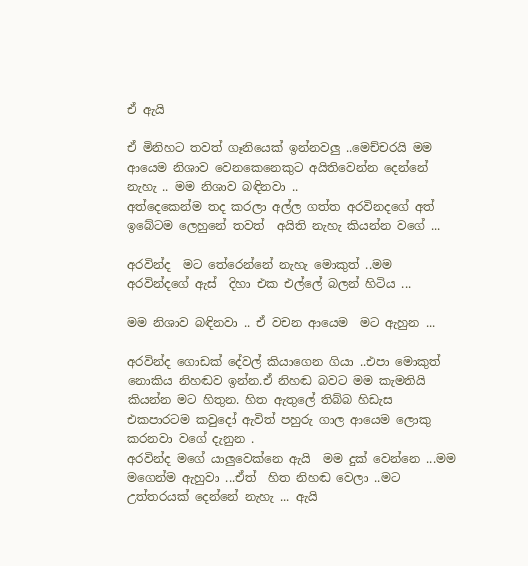ඒ ඇයි

ඒ මිනිහට තවත් ගෑනියෙක් ඉන්නවලු ..මෙච්චරයි මම ආයෙම නිශාව වෙනකෙනෙකුට අයිතිවෙන්න දෙන්නේ නැහැ .. මම නිශාව බඳිනවා ..
අත්දෙකෙන්ම තද කරලා අල්ල ගත්ත අරවිනදගේ අත් ඉබේටම ලෙහුනේ තවත්  අයිති නැහැ කියන්න වගේ ...

අරවින්ද  මට තේරෙන්නේ නැහැ මොකුත් ..මම අරවින්දගේ ඇස්  දිහා එක එල්ලේ බලන් හිටිය ...

මම නිශාව බඳිනවා .. ඒ වචන ආයෙම  මට ඇහුන ...

අරවින්ද ගොඩක් දේවල් කියාගෙන ගියා ..එපා මොකුත් නොකිය නිහඬව ඉන්න.ඒ නිහඬ බවට මම කැමතියි කියන්න මට හිතුන. හිත ඇතුලේ තිබ්බ හිඩැස එකපාරටම කවුදෝ ඇවිත් පහුරු ගාල ආයෙම ලොකු කරනවා වගේ දැනුන .
අරවින්ද මගේ යාලුවෙක්නෙ ඇයි  මම දුක් වෙන්නෙ ...මම  මගෙන්ම ඇහුවා ...ඒත්  හිත නිහඬ වෙලා ..මට උත්තරයක් දෙන්නේ නැහැ ... ඇයි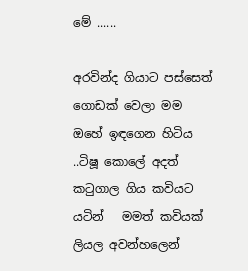මේ ......

අරවින්ද ගියාට පස්සෙත් ගොඩක් වෙලා මම ඔහේ ඉඳගෙන හිටිය ..ටිෂූ කොලේ අදත් කටුගාල ගිය කවියට  යටින්   මමත් කවියක් ලියල අවන්හලෙන්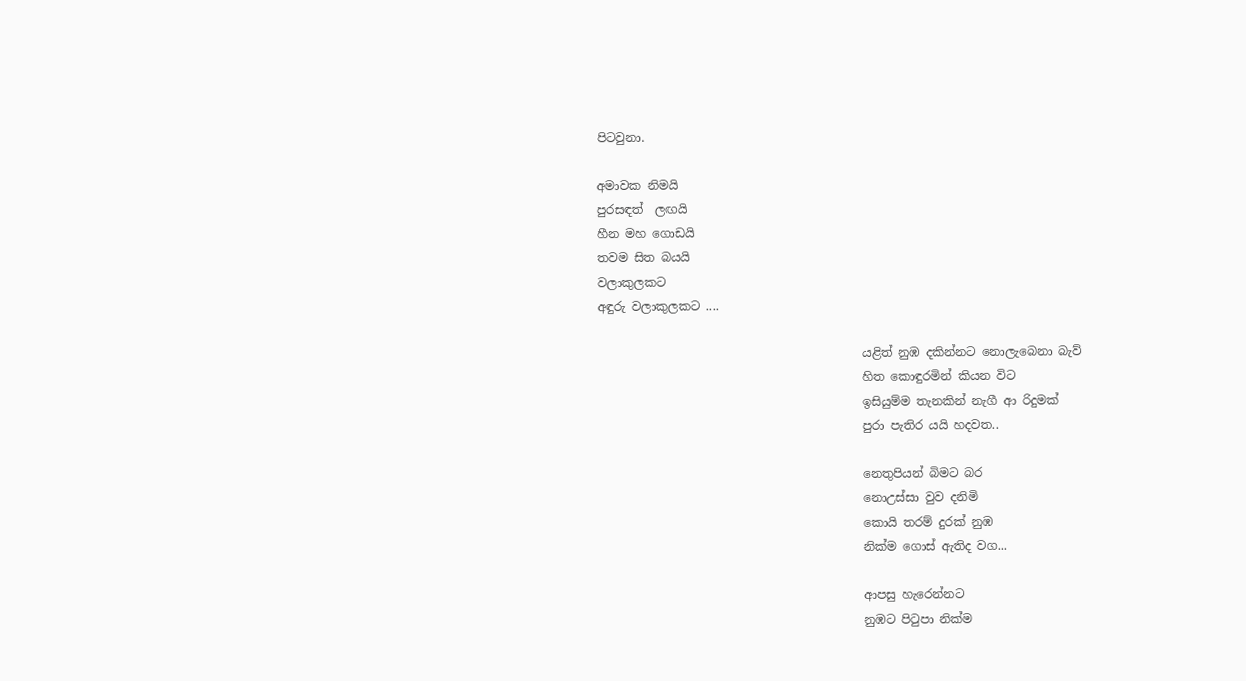පිටවුනා.

අමාවක නිමයි
පුරසඳත්  ලඟයි
හීන මහ ගොඩයි
තවම සිත බයයි
වලාකුලකට
අඳුරු වලාකුලකට ....

                                            යළිත් නුඹ දකින්නට නොලැබෙනා බැව්
                                            හිත කොඳුරමින් කියන විට
                                            ඉසියුම්ම තැනකින් නැගී ආ රිදුමක්
                                            පුරා පැතිර යයි හදවත..

                                            නෙතුපියන් බිමට බර
                                            නොඋස්සා වුව දනිමි
                                            කොයි තරම් දුරක් නුඹ
                                            නික්ම ගොස් ඇතිද වග...

                                            ආපසු හැරෙන්නට
                                            නුඹට පිටුපා නික්ම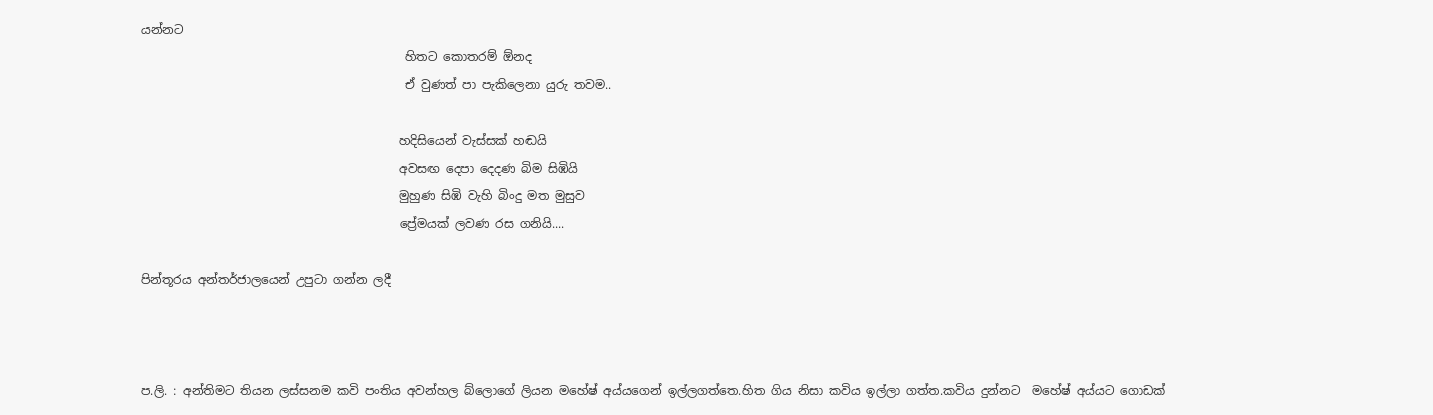යන්නට
                                            හිතට කොතරම් ඕනද
                                            ඒ වුණත් පා පැකිලෙනා යුරු තවම..

                                           හදිසියෙන් වැස්සක් හඬයි
                                           අවසඟ දෙපා දෙදණ බිම සිඹියි
                                           මුහුණ සිඹි වැහි බිංදු මත මුසුව
                                           ප්‍රේමයක් ලවණ රස ගනියි....

පින්තූරය අන්තර්ජාලයෙන් උපුටා ගන්න ලදී



ප.ලි. : අන්තිමට තියන ලස්සනම කවි පංතිය අවන්හල බ්ලොගේ ලියන මහේෂ් අය්යගෙන් ඉල්ලගත්තෙ.හිත ගිය නිසා කවිය ඉල්ලා ගත්ත.කවිය දුන්නට  මහේෂ් අය්යට ගොඩක්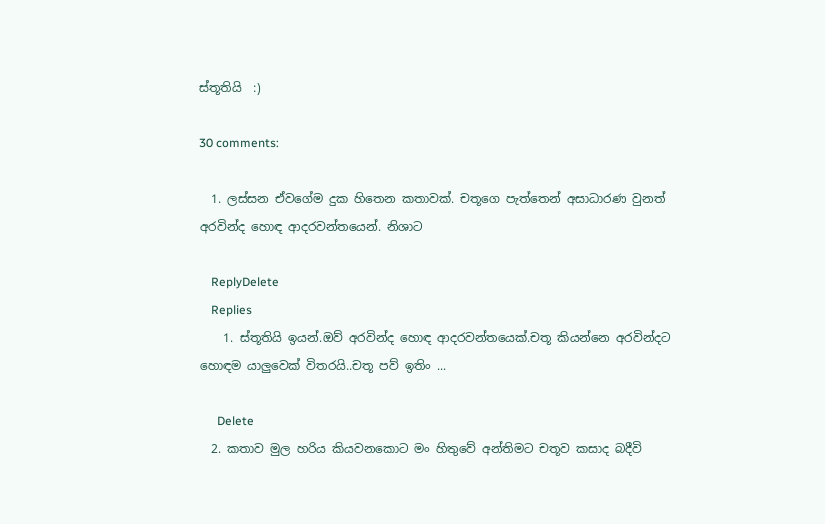ස්තූතියි  :)

30 comments:

  1. ලස්සන ඒවගේම දුක හිතෙන කතාවක්. චතූගෙ පැත්තෙන් අසාධාරණ වුනත් අරවින්ද හොඳ ආදරවන්තයෙන්. නිශාට

    ReplyDelete
    Replies
    1. ස්තූතියි ඉයන්.ඔව් අරවින්ද හොඳ ආදරවන්තයෙක්.චතූ කියන්නෙ අරවින්දට හොඳම යාලුවෙක් විතරයි..චතූ පව් ඉතිං ...

      Delete
  2. කතාව මුල හරිය කියවනකොට මං හිතුවේ අන්තිමට චතූව කසාද බදීවි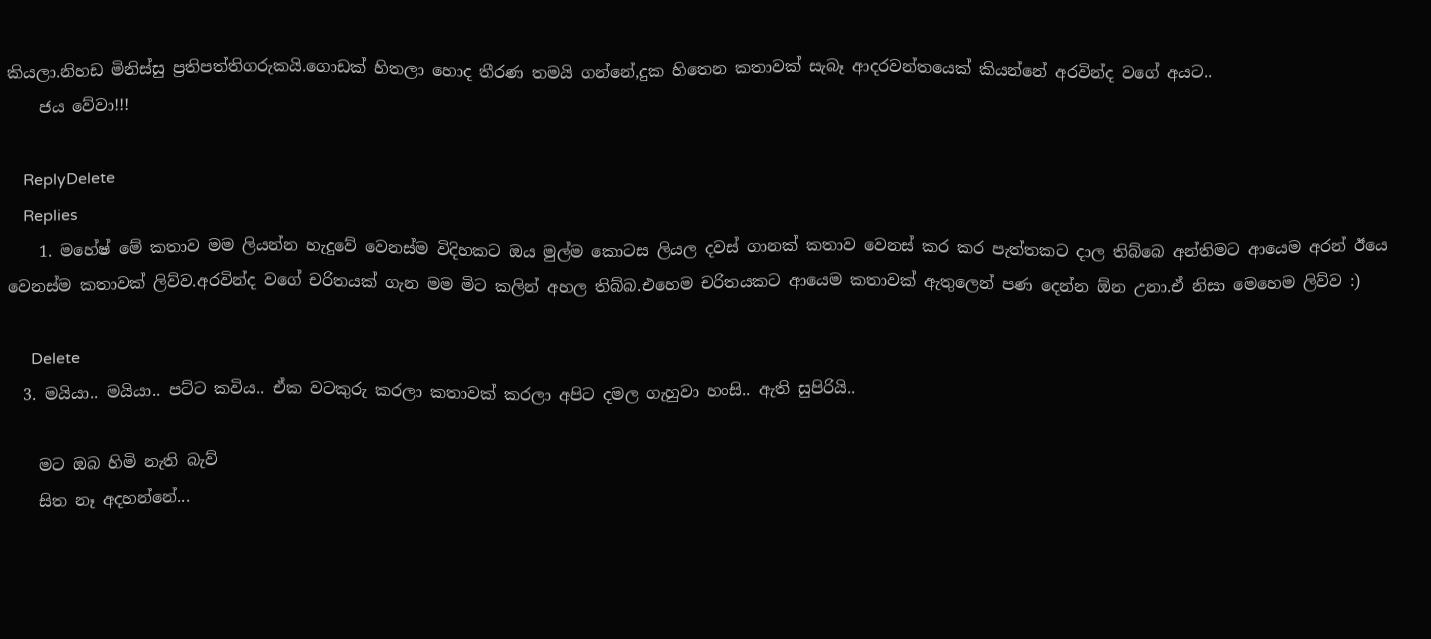කියලා.නිහඩ මිනිස්සු ප්‍රතිපත්තිගරුකයි.ගොඩක් හිතලා හොද තීරණ තමයි ගන්නේ,දුක හිතෙන කතාවක් සැබෑ ආදරවන්තයෙක් කියන්නේ අරවින්ද වගේ අයට..
    ජය වේවා!!!

    ReplyDelete
    Replies
    1. මහේෂ් මේ කතාව මම ලියන්න හැදුවේ වෙනස්ම විදිහකට ඔය මුල්ම කොටස ලියල දවස් ගානක් කතාව වෙනස් කර කර පැත්තකට දාල තිබ්බෙ අන්තිමට ආයෙම අරන් ඊයෙ වෙනස්ම කතාවක් ලිව්ව.අරවින්ද වගේ චරිතයක් ගැන මම මිට කලින් අහල තිබ්බ.එහෙම චරිතයකට ආයෙම කතාවක් ඇතුලෙන් පණ දෙන්න ඕන උනා.ඒ නිසා මෙහෙම ලිව්ව :)

      Delete
  3. මයියා.. මයියා.. පට්ට කවිය.. ඒක වටකුරු කරලා කතාවක් කරලා අපිට දමල ගැහුවා හංසි.. ඇති සුපිරියි..

    මට ඔබ හිමි නැති බැව්
    සිත නෑ අදහන්නේ...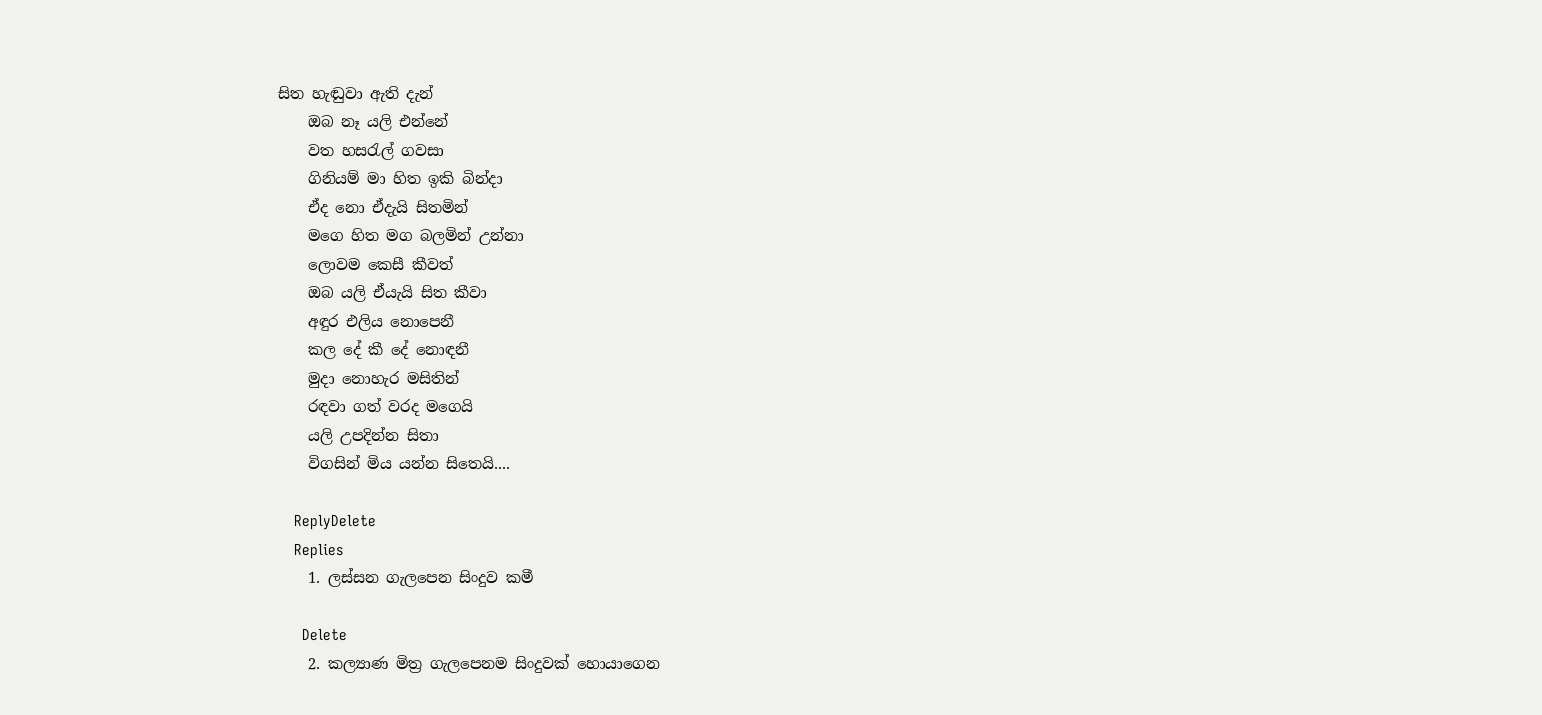සිත හැඬුවා ඇති දැන්
    ඔබ නෑ යලි එන්නේ
    වත හසරැල් ගවසා
    ගිනියම් මා හිත ඉකි බින්දා
    ඒද නො ඒදැයි සිතමින්
    මගෙ හිත මග බලමින් උන්නා
    ලොවම කෙසී කීවත්
    ඔබ යලි ඒයැයි සිත කීවා
    අඳුර එලිය නොපෙනී
    කල දේ කී දේ නොඳනී
    මුදා නොහැර මසිතින්
    රඳවා ගත් වරද මගෙයි
    යලි උපදින්න සිතා
    විගසින් මිය යන්න සිතෙයි....

    ReplyDelete
    Replies
    1. ලස්සන ගැලපෙන සිංදුව කමී

      Delete
    2. කල්‍යාණ මිත්‍ර ගැලපෙනම සිංදුවක් හොයාගෙන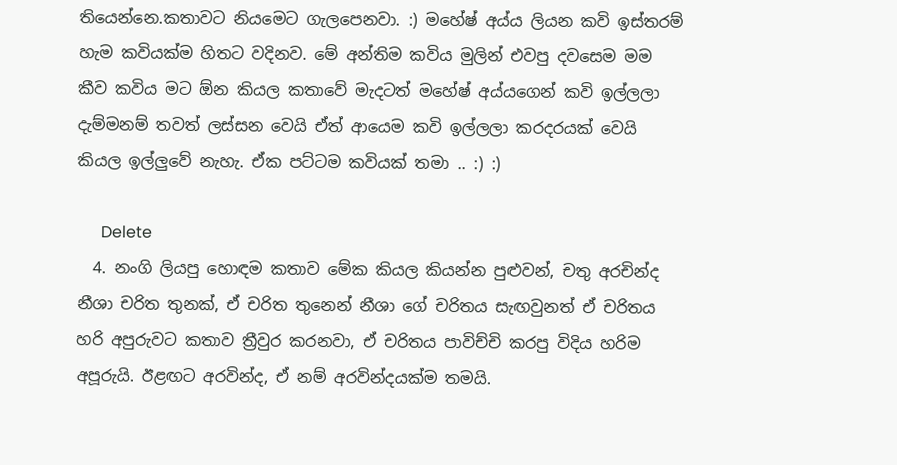තියෙන්නෙ.කතාවට නියමෙට ගැලපෙනවා. :) මහේෂ් අය්ය ලියන කවි ඉස්තරම් හැම කවියක්ම හිතට වදිනව. මේ අන්තිම කවිය මුලින් එවපු දවසෙම මම කීව කවිය මට ඕන කියල කතාවේ මැදටත් මහේෂ් අය්යගෙන් කවි ඉල්ලලා දැම්මනම් තවත් ලස්සන වෙයි ඒත් ආයෙම කවි ඉල්ලලා කරදරයක් වෙයි කියල ඉල්ලුවේ නැහැ. ඒක පට්ටම කවියක් තමා .. :) :)

      Delete
  4. නංගි ලියපු හොඳම කතාව මේක කියල කියන්න පුළුවන්, චතු අරචින්ද නීශා චරිත තුනක්, ඒ චරිත තුනෙන් නීශා ගේ චරිතය සැඟවුනත් ඒ චරිතය හරි අපුරුවට කතාව ත්‍රීවුර කරනවා, ඒ චරිතය පාවිච්චි කරපු විදිය හරිම අපූරුයි. ඊළඟට අරවින්ද, ඒ නම් අරවින්දයක්ම තමයි.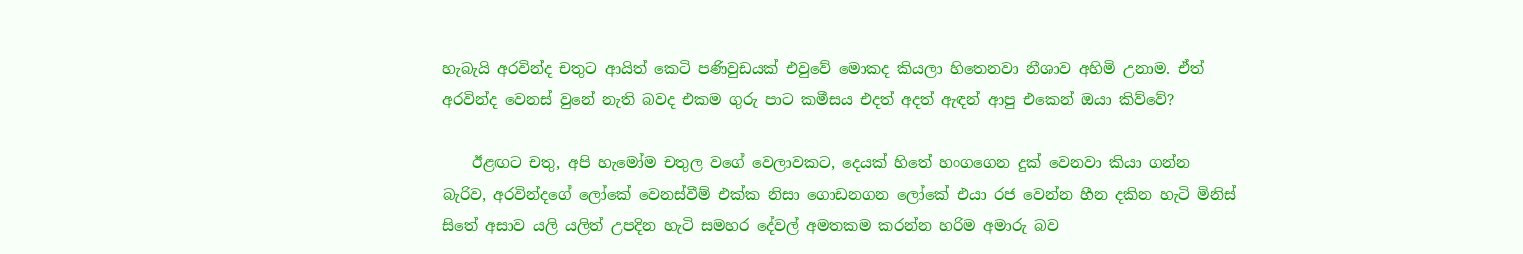හැබැයි අරවින්ද චතුට ආයිත් කෙටි පණිවුඩයක් එවුවේ මොකද කියලා හිතෙනවා නීශාව අහිමි උනාම. ඒත් අරවින්ද වෙනස් වුනේ නැති බවද එකම ගුරු පාට කමීසය එදත් අදත් ඇඳන් ආපු එකෙන් ඔයා කිව්වේ?

    ඊළඟට චතු, අපි හැමෝම චතුල වගේ වෙලාවකට, දෙයක් හිතේ හංගගෙන දුක් වෙනවා කියා ගන්න බැරිව, අරවින්දගේ ලෝකේ වෙනස්වීම් එක්ක නිසා ගොඩනගන ලෝකේ එයා රජ වෙන්න හීන දකින හැටි මිනිස් සිතේ අසාව යලි යලිත් උපදින හැටි සමහර දේවල් අමතකම කරන්න හරිම අමාරු බව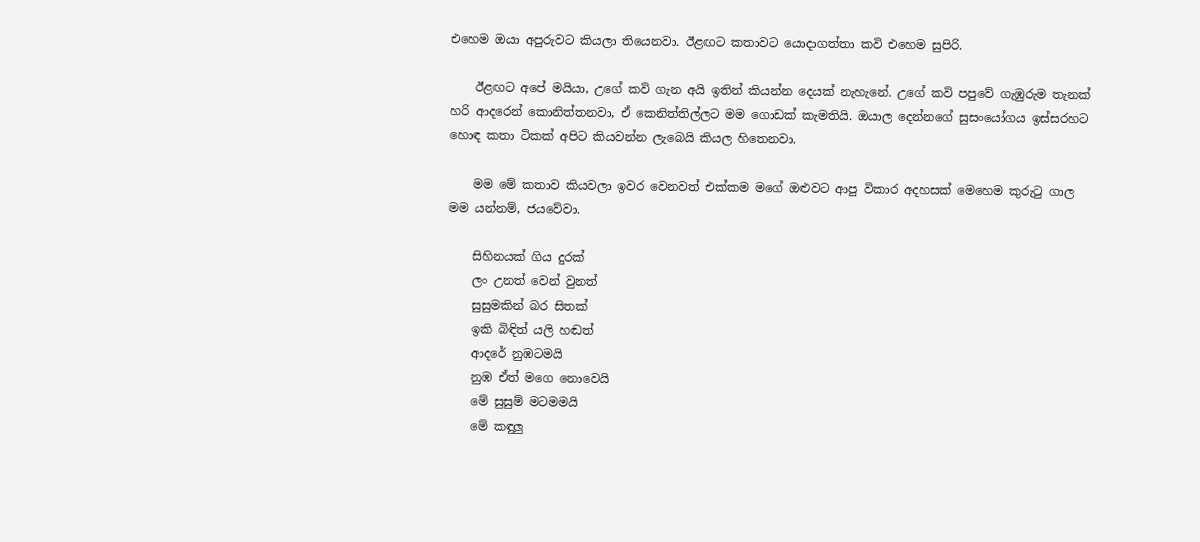එහෙම ඔයා අපුරුවට කියලා තියෙනවා. ඊළඟට කතාවට යොදාගත්තා කවි එහෙම සුපිරි.

    ඊළඟට අපේ මයියා, උගේ කවි ගැන අයි ඉතින් කියන්න දෙයක් නැහැනේ. උගේ කවි පපුවේ ගැඹුරුම තැනක් හරි ආදරෙන් කොනිත්තනවා, ඒ කෙනිත්තිල්ලට මම ගොඩක් කැමතියි. ඔයාල දෙන්නගේ සුසංයෝගය ඉස්සරහට හොඳ කතා ටිකක් අපිට කියවන්න ලැබෙයි කියල හිතෙනවා.

    මම මේ කතාව කියවලා ඉවර වෙනවත් එක්කම මගේ ඔළුවට ආපු විකාර අදහසක් මෙහෙම කුරුටු ගාල මම යන්නම්, ජයවේවා.

    සිහිනයක් ගිය දුරක්
    ලං උනත් වෙන් වුනත්
    සුසුමකින් බර සිතක්
    ඉකි බිඳිත් යලි හඬත්
    ආදරේ නුඹටමයි
    නුඹ ඒත් මගෙ නොවෙයි
    මේ සුසුම් මටමමයි
    මේ කඳුලු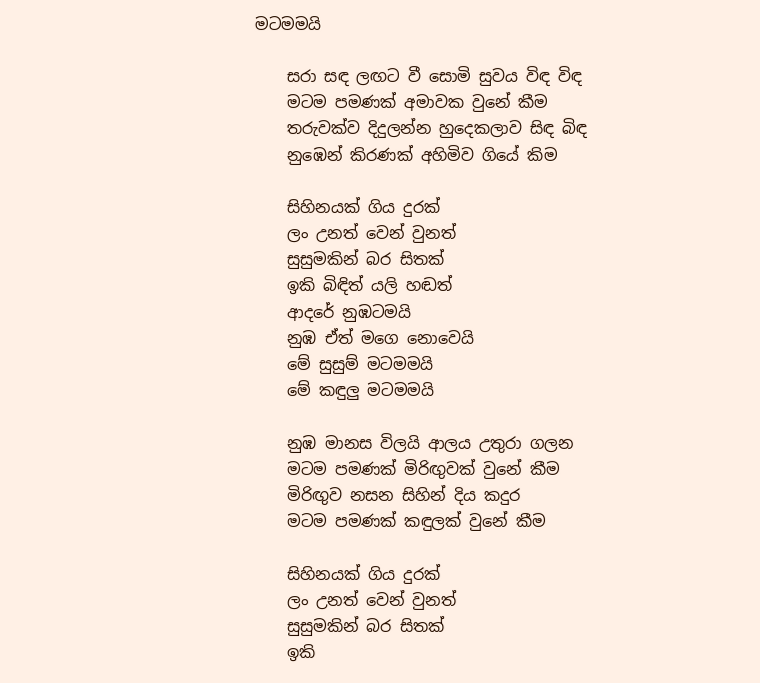මටමමයි

    සරා සඳ ලඟට වී සොමි සුවය විඳ විඳ
    මටම පමණක් අමාවක වුනේ කීම
    තරුවක්ව දිදුලන්න හුදෙකලාව සිඳ බිඳ
    නුඹෙන් කිරණක් අහිමිව ගියේ කිම

    සිහිනයක් ගිය දුරක්
    ලං උනත් වෙන් වුනත්
    සුසුමකින් බර සිතක්
    ඉකි බිඳිත් යලි හඬත්
    ආදරේ නුඹටමයි
    නුඹ ඒත් මගෙ නොවෙයි
    මේ සුසුම් මටමමයි
    මේ කඳුලු මටමමයි

    නුඹ මානස විලයි ආලය උතුරා ගලන
    මටම පමණක් මිරිඟුවක් වුනේ කීම
    මිරිඟුව නසන සිහින් දිය කදුර
    මටම පමණක් කඳුලක් වුනේ කීම

    සිහිනයක් ගිය දුරක්
    ලං උනත් වෙන් වුනත්
    සුසුමකින් බර සිතක්
    ඉකි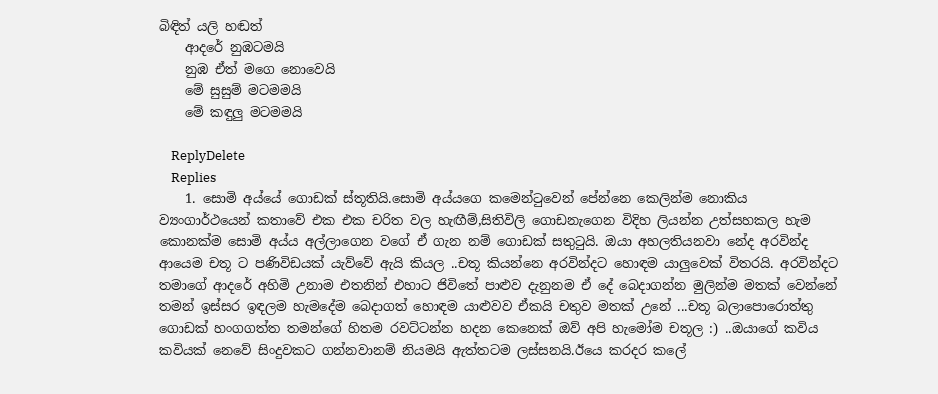බිඳිත් යලි හඬත්
    ආදරේ නුඹටමයි
    නුඹ ඒත් මගෙ නොවෙයි
    මේ සුසුම් මටමමයි
    මේ කඳුලු මටමමයි

    ReplyDelete
    Replies
    1. සොමි අය්යේ ගොඩක් ස්තූතියි.සොමි අය්යගෙ කමෙන්ටුවෙන් පේන්නෙ කෙලින්ම නොකිය ව්‍යංගාර්ථයෙන් කතාවේ එක එක චරිත වල හැඟීම්,සිතිවිලි ගොඩනැගෙන විදිහ ලියන්න උත්සහකල හැම කොනක්ම සොමි අය්ය අල්ලාගෙන වගේ ඒ ගැන නම් ගොඩක් සතුටුයි. ඔයා අහලතියනවා නේද අරවින්ද ආයෙම චතූ ට පණිවිඩයක් යැව්වේ ඇයි කියල ..චතූ කියන්නෙ අරවින්දට හොඳම යාලුවෙක් විතරයි. අරවින්දට තමාගේ ආදරේ අහිමි උනාම එතනින් එහාට ජිවිතේ පාළුව දැනුනම ඒ දේ බෙදාගන්න මුලින්ම මතක් වෙන්නේ තමන් ඉස්සර ඉඳලම හැමදේම බෙදාගත් හොඳම යාළුවව ඒකයි චතුව මතක් උනේ ...චතූ බලාපොරොත්තු ගොඩක් හංගගත්ත තමන්ගේ හිතම රවට්ටන්න හදන කෙනෙක් ඔව් අපි හැමෝම චතූල :) ..ඔයාගේ කවිය කවියක් නෙවේ සිංදුවකට ගන්නවානම් නියමයි ඇත්තටම ලස්සනයි.ඊයෙ කරදර කලේ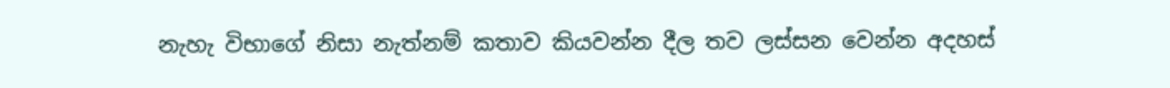නැහැ විභාගේ නිසා නැත්නම් කතාව කියවන්න දීල තව ලස්සන වෙන්න අදහස්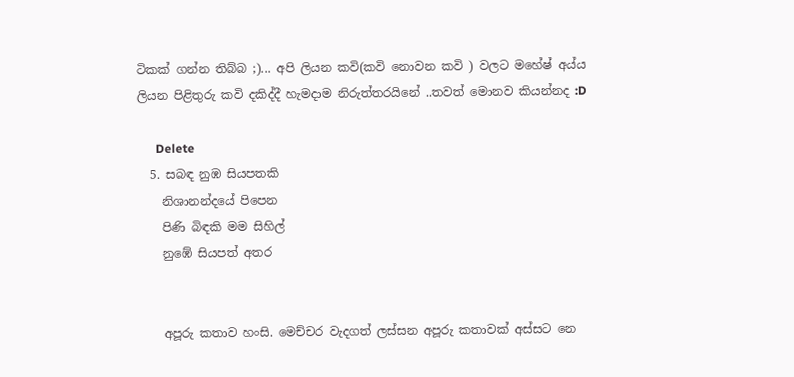ටිකක් ගන්න තිබ්බ ;)... අපි ලියන කවි(කවි නොවන කවි ) වලට මහේෂ් අය්ය ලියන පිළිතුරු කවි දකිද්දී හැමදාම නිරුත්තරයිනේ ..තවත් මොනව කියන්නද :D

      Delete
  5. සබඳ නුඹ සියපතකි
    නිශානන්දයේ පිපෙන
    පිණි බිඳකි මම සිහිල්
    නුඹේ සියපත් අතර


    අපූරු කතාව හංසි. මෙච්චර වැදගත් ලස්සන අපූරු කතාවක් අස්සට නෙ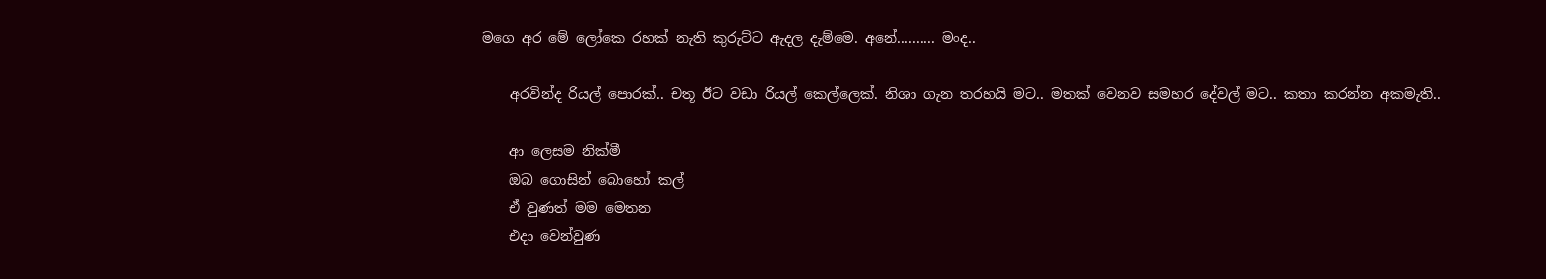මගෙ අර මේ ලෝකෙ රහක් නැති කුරුට්ට ඇදල දැම්මෙ. අනේ.......... මංද..

    අරවින්ද රියල් පොරක්.. චතූ ඊට වඩා රියල් කෙල්ලෙක්. නිශා ගැන තරහයි මට.. මතක් වෙනව සමහර දේවල් මට.. කතා කරන්න අකමැති..

    ආ ලෙසම නික්මී
    ඔබ ගොසින් බොහෝ කල්
    ඒ වුණත් මම මෙතන
    එදා වෙන්වුණ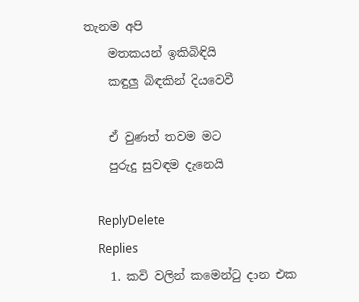තැනම අපි
    මතකයන් ඉකිබිඳියි
    කඳුලු බිඳකින් දියවෙවී

    ඒ වුණත් තවම මට
    පුරුදු සුවඳම දැනෙයි

    ReplyDelete
    Replies
    1. කවි වලින් කමෙන්ටු දාන එක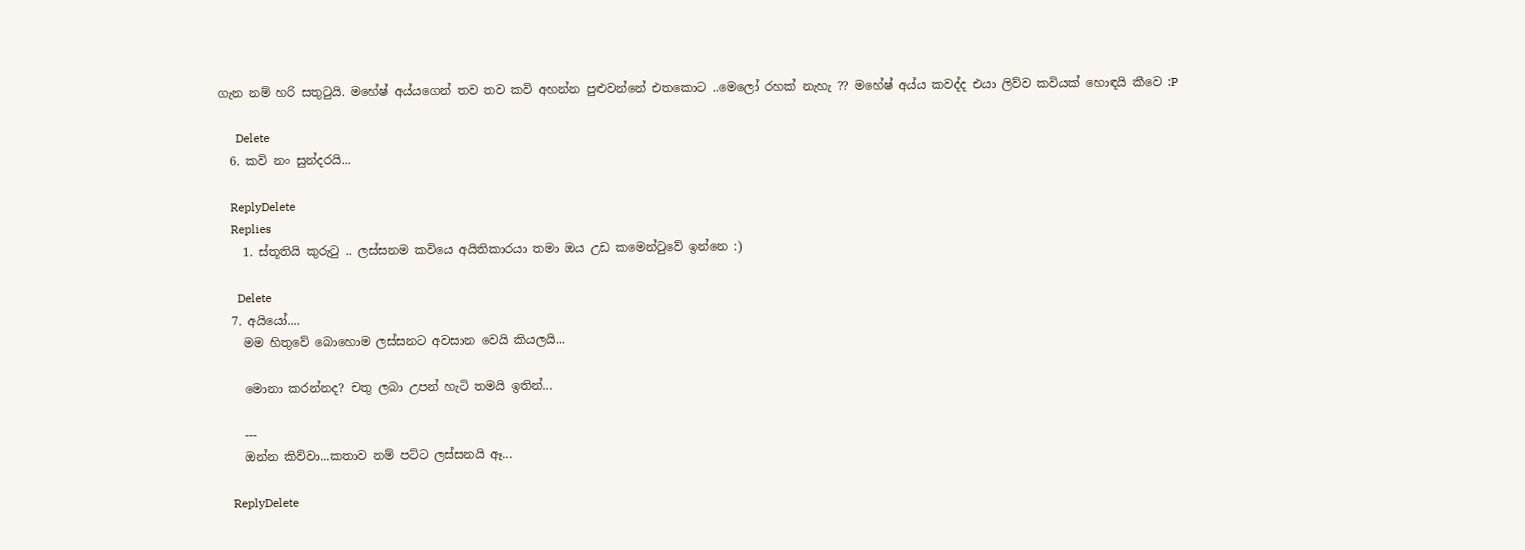ගැන නම් හරි සතුටුයි. මහේෂ් අය්යගෙන් තව තව කවි අහන්න පුළුවන්නේ එතකොට ..මෙලෝ රහක් නැහැ ?? මහේෂ් අය්ය කවද්ද එයා ලිව්ව කවියක් හොඳයි කීවෙ :P

      Delete
  6. කවි නං සුන්දරයි...

    ReplyDelete
    Replies
    1. ස්තූතියි කුරුටු .. ලස්සනම කවියෙ අයිතිකාරයා තමා ඔය උඩ කමෙන්ටුවේ ඉන්නෙ :)

      Delete
  7. අයියෝ....
    මම හිතුවේ බොහොම ලස්සනට අවසාන වෙයි කියලයි...

    මොනා කරන්නද? චතු ලබා උපන් හැටි තමයි ඉතින්...

    ---
    ඔන්න කිව්වා...කතාව නම් පට්ට ලස්සනයි ඈ...

    ReplyDelete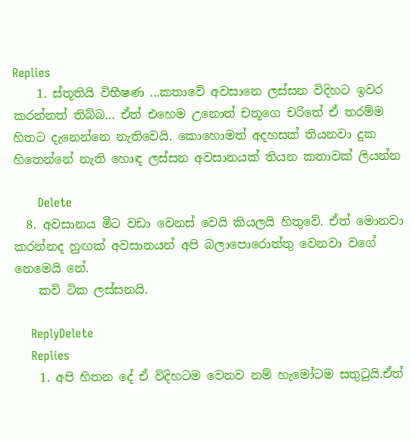Replies
    1. ස්තූතියි විභීෂණ ...කතාවේ අවසානෙ ලස්සන විදිහට ඉවර කරන්නත් තිබ්බ... ඒත් එහෙම උනොත් චතූගෙ චරිතේ ඒ තරම්ම හිතට දැනෙන්නෙ නැතිවෙයි. කොහොමත් අදහසක් තියනවා දුක හිතෙන්නේ නැති හොඳ ලස්සන අවසානයක් තියන කතාවක් ලියන්න

      Delete
  8. අවසානය මීට වඩා වෙනස් වෙයි කියලයි හිතුවේ. ඒත් මොනවා කරන්නද හුඟක් අවසානයන් අපි බලාපොරොත්තු වෙනවා වගේ නෙමෙයි නේ.
    කවි ටික ලස්සනයි.

    ReplyDelete
    Replies
    1. අපි හිතන දේ ඒ විදිහටම වෙනව නම් හැමෝටම සතුටුයි.ඒත්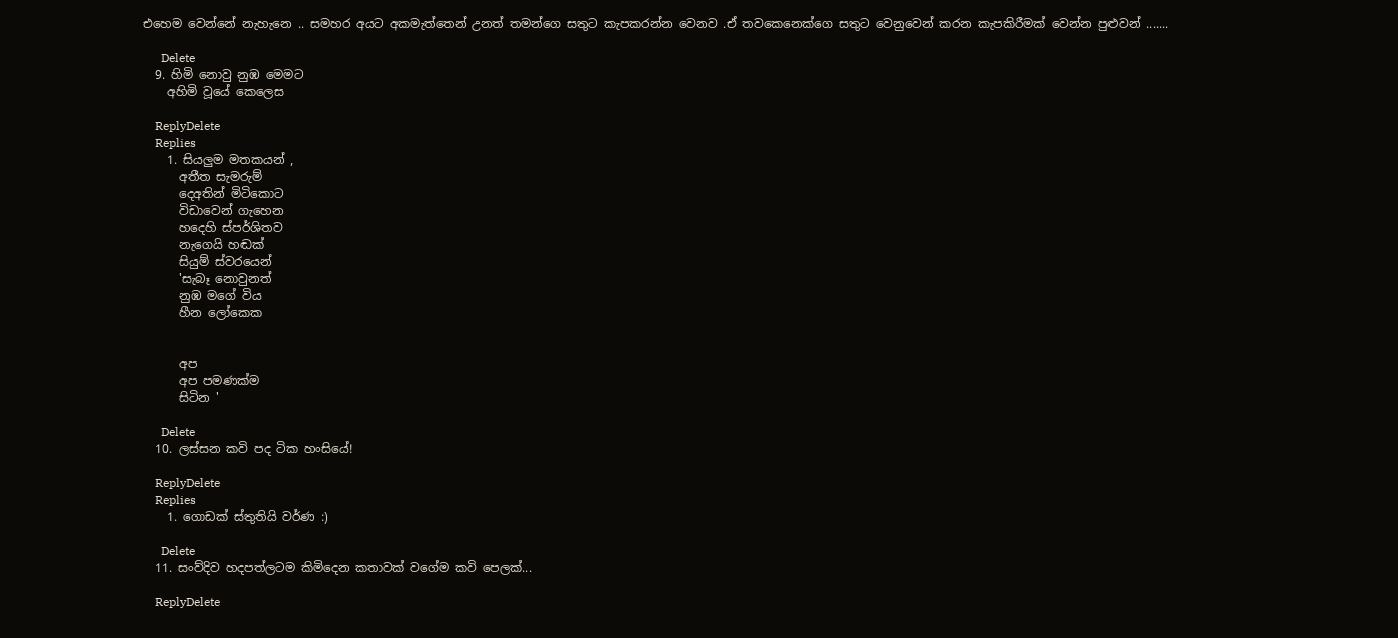එහෙම වෙන්නේ නැහැනෙ .. සමහර අයට අකමැත්තෙන් උනත් තමන්ගෙ සතුට කැපකරන්න වෙනව .ඒ තවකෙනෙක්ගෙ සතුට වෙනුවෙන් කරන කැපකිරීමක් වෙන්න පුළුවන් .......

      Delete
  9. හිමි නොවු නුඹ මෙමට
    අහිමි වූයේ කෙලෙස

    ReplyDelete
    Replies
    1. සියලුම මතකයන් ,
      අතීත සැමරුම්
      දෙඅතින් මිටිකොට
      විඩාවෙන් ගැහෙන
      හදෙහි ස්පර්ශිතව
      නැගෙයි හඬක්
      සියුම් ස්වරයෙන්
      'සැබෑ නොවුනත්
      නුඹ මගේ විය
      හීන ලෝකෙක


      අප
      අප පමණක්ම
      සිටින '

      Delete
  10. ලස්සන කවි පද ටික හංසියේ!

    ReplyDelete
    Replies
    1. ගොඩක් ස්තුතියි වර්ණ :)

      Delete
  11. සංව්දිව හදපත්ලටම කිමිදෙන කතාවක් වගේම කවි පෙලක්...

    ReplyDelete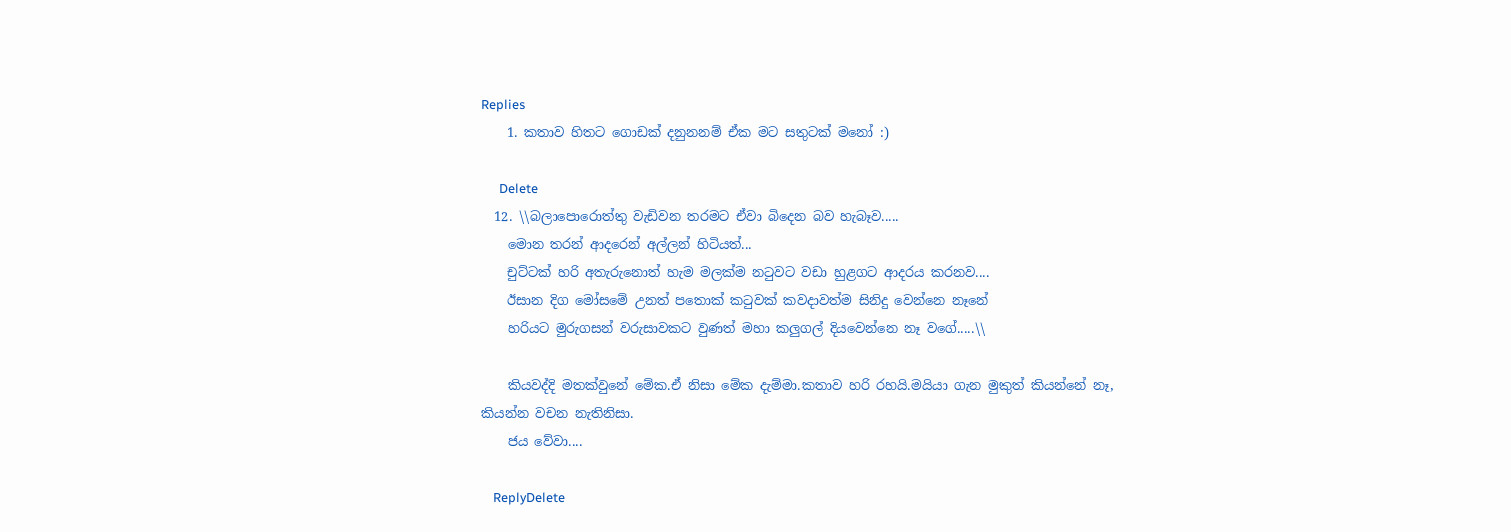Replies
    1. කතාව හිතට ගොඩක් දනුනනම් ඒක මට සතුටක් මනෝ :)

      Delete
  12. \\බලාපොරොත්තු වැඩිවන තරමට ඒවා බිදෙන බව හැබෑව.....
    මොන තරන් ආදරෙන් අල්ලන් හිටියත්...
    චුට්ටක් හරි අතැරුනොත් හැම මලක්ම නටුවට වඩා හුළගට ආදරය කරනව....
    ඊසාන දිග මෝසමේ උනත් පතොක් කටුවක් කවදාවත්ම සිනිදු වෙන්නෙ නෑනේ
    හරියට මුරුගසන් වරුසාවකට වුණත් මහා කලුගල් දියවෙන්නෙ නෑ වගේ.....\\

    කියවද්දි මතක්වුනේ මේක.ඒ නිසා මේක දැම්මා.කතාව හරි රහයි.මයියා ගැන මුකුත් කියන්නේ නෑ, කියන්න වචන නැතිනිසා.
    ජය වේවා....

    ReplyDelete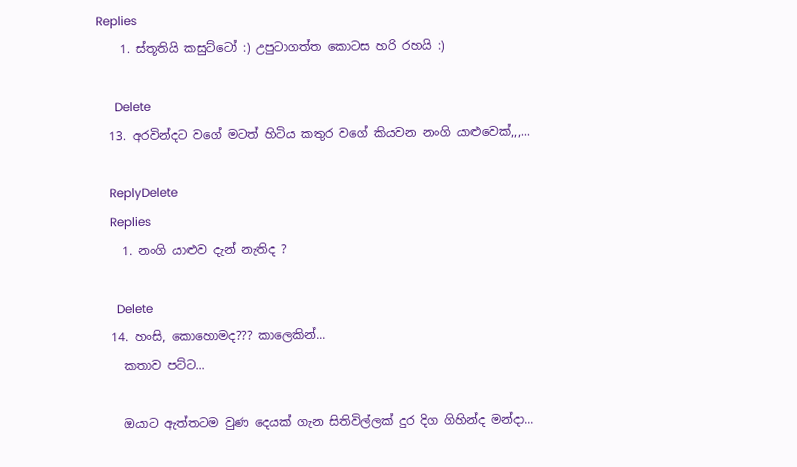Replies
    1. ස්තූතියි කසුට්ටෝ :) උපුටාගත්ත කොටස හරි රහයි :)

      Delete
  13. අරවින්දට වගේ මටත් හිටිය කතුර වගේ කියවන නංගි යාළුවෙක්,,,...

    ReplyDelete
    Replies
    1. නංගි යාළුව දැන් නැතිද ?

      Delete
  14. හංසි, කොහොමද??? කාලෙකින්...
    කතාව පට්ට...

    ඔයාට ඇත්තටම වුණ දෙයක් ගැන සිතිවිල්ලක් දුර දිග ගිහින්ද මන්දා...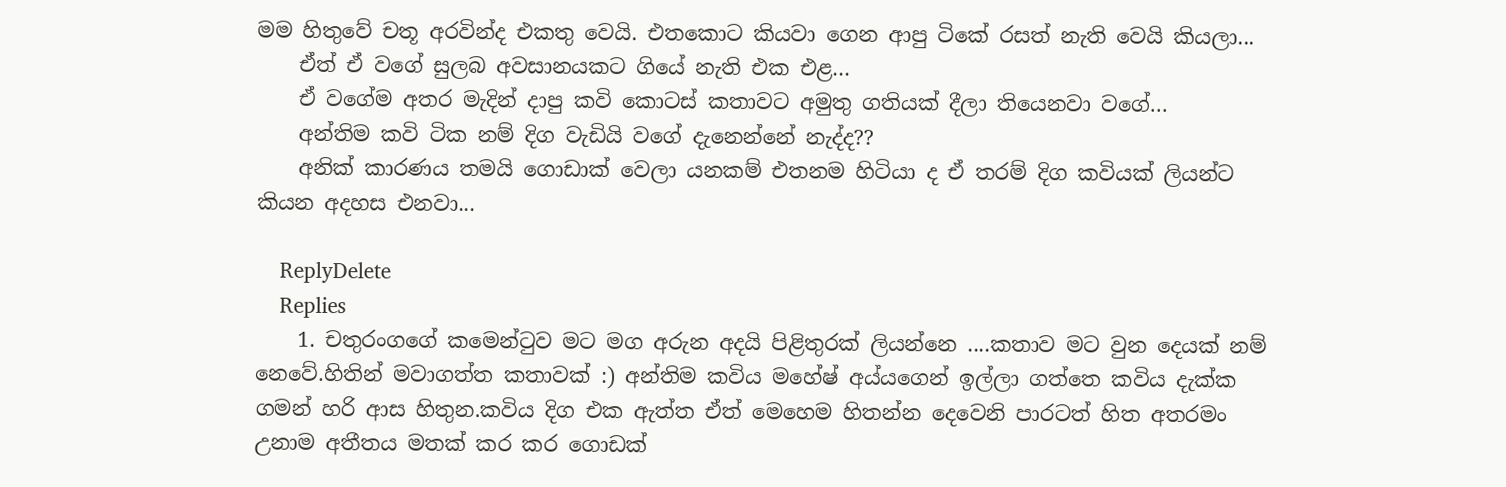මම හිතුවේ චතූ අරවින්ද එකතු වෙයි. එතකොට කියවා ගෙන ආපු ටිකේ රසත් නැති වෙයි කියලා...
    ඒත් ඒ වගේ සුලබ අවසානයකට ගියේ නැති එක එළ...
    ඒ වගේම අතර මැදින් දාපු කවි කොටස් කතාවට අමුතු ගතියක් දීලා තියෙනවා වගේ...
    අන්තිම කවි ටික නම් දිග වැඩියි වගේ දැනෙන්නේ නැද්ද??
    අනික් කාරණය තමයි ගොඩාක් වෙලා යනකම් එතනම හිටියා ද ඒ තරම් දිග කවියක් ලියන්ට කියන අදහස එනවා...

    ReplyDelete
    Replies
    1. චතුරංගගේ කමෙන්ටුව මට මග අරුන අදයි පිළිතුරක් ලියන්නෙ ....කතාව මට වුන දෙයක් නම් නෙවේ.හිතින් මවාගත්ත කතාවක් :) අන්තිම කවිය මහේෂ් අය්යගෙන් ඉල්ලා ගත්තෙ කවිය දැක්ක ගමන් හරි ආස හිතුන.කවිය දිග එක ඇත්ත ඒත් මෙහෙම හිතන්න දෙවෙනි පාරටත් හිත අතරමං උනාම අතීතය මතක් කර කර ගොඩක්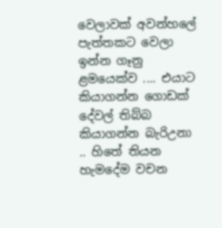වෙලාවක් අවන්හලේ පැත්තකට වෙලා ඉන්න ගෑනු ළමයෙක්ව .... එයාට කියාගන්න ගොඩක් දේවල් තිබ්බ කියාගන්න බැරිඋනා .. හිතේ තියන හැමදේම වචන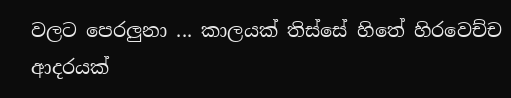වලට පෙරලුනා ... කාලයක් තිස්සේ හිතේ හිරවෙච්ච ආදරයක්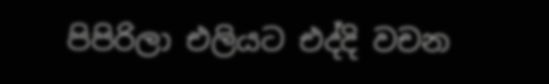පිපිරිලා එලියට එද්දි වචන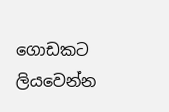ගොඩකට ලියවෙන්න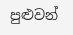පුළුවන්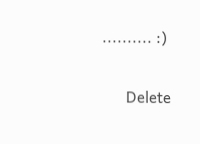.......... :)

      Delete